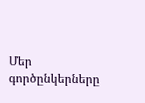Մեր գործընկերները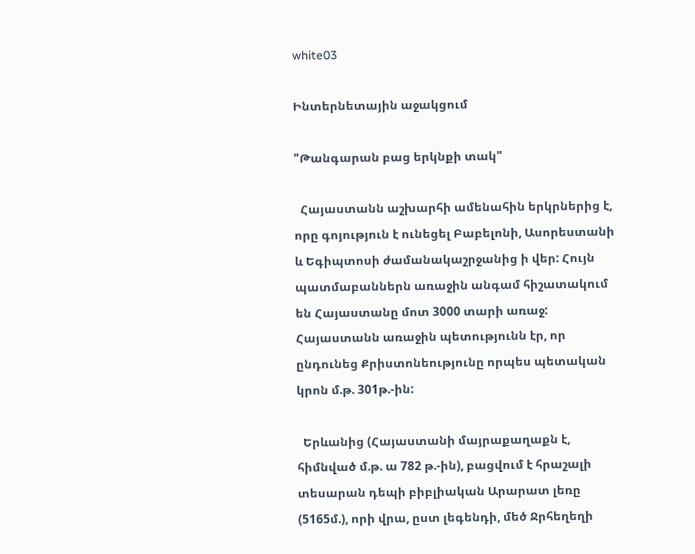white03

Ինտերնետային աջակցում

"Թանգարան բաց երկնքի տակ"

  Հայաստանն աշխարհի ամենահին երկրներից է, որը գոյություն է ունեցել Բաբելոնի, Ասորեստանի և Եգիպտոսի ժամանակաշրջանից ի վեր: Հույն պատմաբաններն առաջին անգամ հիշատակում են Հայաստանը մոտ 3000 տարի առաջ: Հայաստանն առաջին պետությունն էր, որ ընդունեց Քրիստոնեությունը որպես պետական կրոն մ.թ. 301թ.-ին:

  Երևանից (Հայաստանի մայրաքաղաքն է, հիմնված մ.թ. ա 782 թ.-ին), բացվում է հրաշալի տեսարան դեպի բիբլիական Արարատ լեռը (5165մ.), որի վրա, ըստ լեգենդի, մեծ Ջրհեղեղի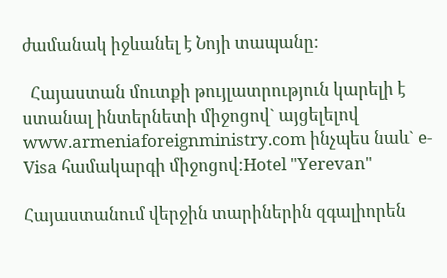ժամանակ իջևանել է Նոյի տապանը:

  Հայաստան մուտքի թույլատրություն կարելի է ստանալ ինտերնետի միջոցով` այցելելով
www.armeniaforeignministry.com ինչպես նաև` e-Visa համակարգի միջոցով:Hotel "Yerevan"

Հայաստանում վերջին տարիներին զգալիորեն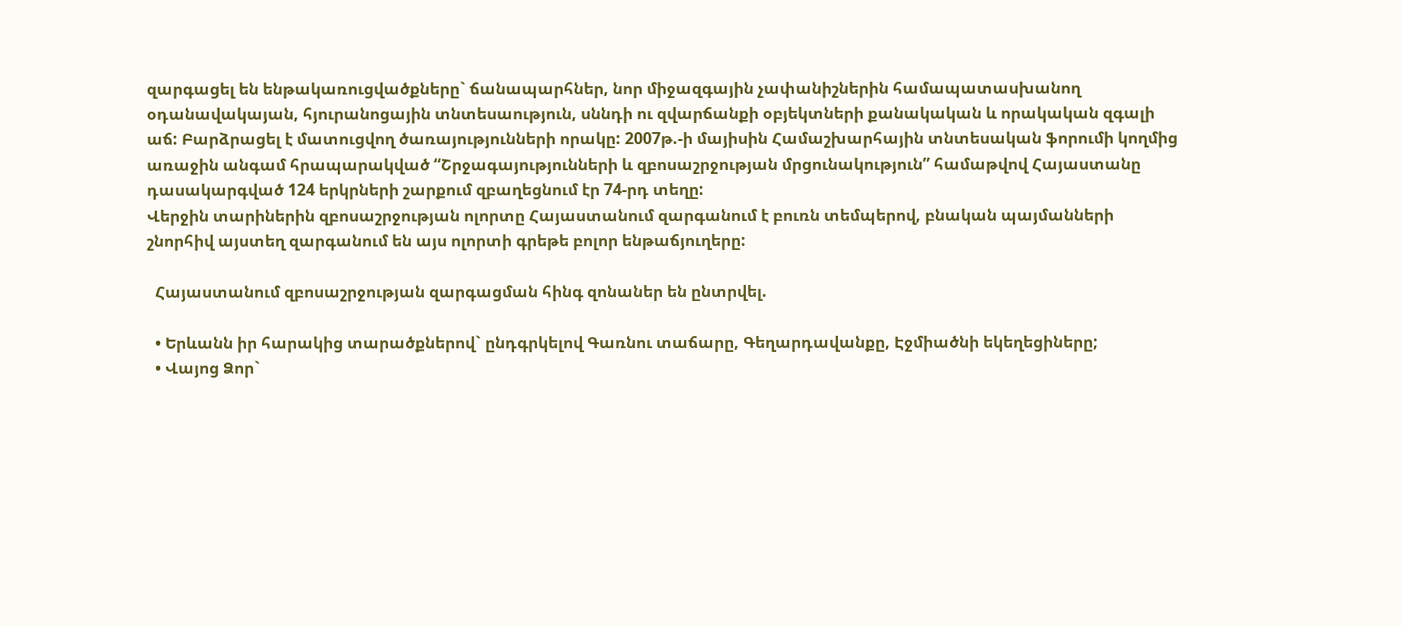զարգացել են ենթակառուցվածքները` ճանապարհներ, նոր միջազգային չափանիշներին համապատասխանող օդանավակայան, հյուրանոցային տնտեսաություն, սննդի ու զվարճանքի օբյեկտների քանակական և որակական զգալի աճ: Բարձրացել է մատուցվող ծառայությունների որակը: 2007թ.-ի մայիսին Համաշխարհային տնտեսական ֆորումի կողմից առաջին անգամ հրապարակված “Շրջագայությունների և զբոսաշրջության մրցունակություն” համաթվով Հայաստանը դասակարգված 124 երկրների շարքում զբաղեցնում էր 74-րդ տեղը:
Վերջին տարիներին զբոսաշրջության ոլորտը Հայաստանում զարգանում է բուռն տեմպերով, բնական պայմանների շնորհիվ այստեղ զարգանում են այս ոլորտի գրեթե բոլոր ենթաճյուղերը:

  Հայաստանում զբոսաշրջության զարգացման հինգ զոնաներ են ընտրվել.

  • Երևանն իր հարակից տարածքներով` ընդգրկելով Գառնու տաճարը, Գեղարդավանքը, Էջմիածնի եկեղեցիները;
  • Վայոց Ձոր`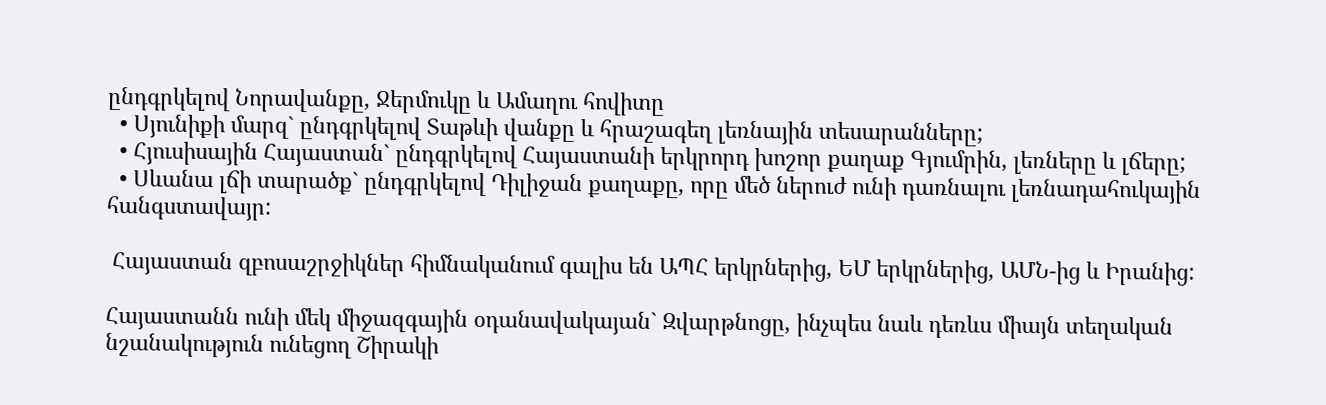ընդգրկելով Նորավանքը, Ջերմուկը և Ամաղու հովիտը
  • Սյունիքի մարզ` ընդգրկելով Տաթևի վանքը և հրաշագեղ լեռնային տեսարանները;
  • Հյուսիսային Հայաստան` ընդգրկելով Հայաստանի երկրորդ խոշոր քաղաք Գյումրին, լեռները և լճերը;
  • Սևանա լճի տարածք` ընդգրկելով Դիլիջան քաղաքը, որը մեծ ներուժ ունի դառնալու լեռնադահուկային հանգստավայր:

 Հայաստան զբոսաշրջիկներ հիմնականում գալիս են ԱՊՀ երկրներից, ԵՄ երկրներից, ԱՄՆ-ից և Իրանից:

Հայաստանն ունի մեկ միջազգային օդանավակայան` Զվարթնոցը, ինչպես նաև դեռևս միայն տեղական նշանակություն ունեցող Շիրակի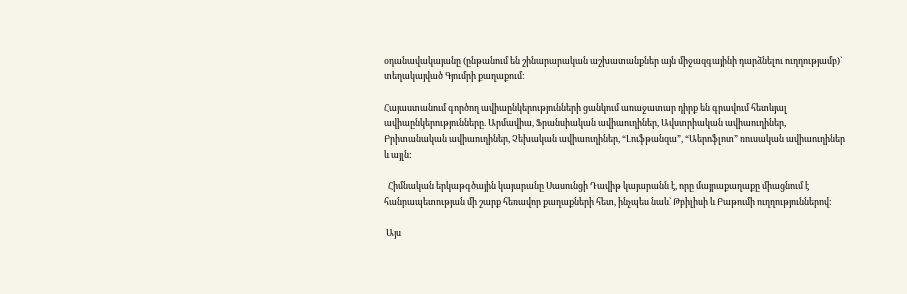օդանավակայանը (ընթանում են շինարարական աշխատանքներ այն միջազգայինի դարձնելու ուղղությամբ)` տեղակայված Գյումրի քաղաքում:

Հայաստանում գործող ավիաընկերությունների ցանկում առաջատար դիրք են գրավում հետևյալ ավիաընկերությունները. Արմավիա, Ֆրանսիական ավիաուղիներ, Ավստրիական ավիաուղիներ, Բրիտանական ավիաուղիներ, Չեխական ավիաուղիներ, “Լուֆթանզա”, “Աերոֆլոտ” ռուսական ավիաուղիներ և այլն:

  Հիմնական երկաթգծային կայարանը Սասունցի Դավիթ կայարանն է, որը մայրաքաղաքը միացնում է հանրապետության մի շարք հեռավոր քաղաքների հետ, ինչպես նաև` Թբիլիսի և Բաթումի ուղղություններով:

 Այս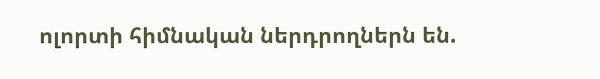ոլորտի հիմնական ներդրողներն են.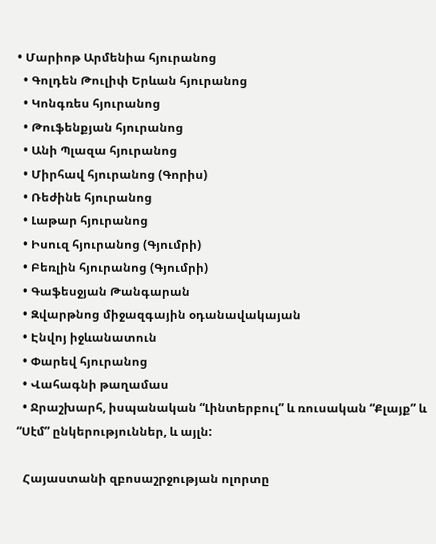• Մարիոթ Արմենիա հյուրանոց
  • Գոլդեն Թուլիփ Երևան հյուրանոց
  • Կոնգռես հյուրանոց
  • Թուֆենքյան հյուրանոց
  • Անի Պլազա հյուրանոց
  • Միրհավ հյուրանոց (Գորիս)
  • Ռեժինե հյուրանոց
  • Լաթար հյուրանոց
  • Իսուզ հյուրանոց (Գյումրի)
  • Բեռլին հյուրանոց (Գյումրի)
  • Գաֆեսջյան Թանգարան
  • Զվարթնոց միջազգային օդանավակայան
  • Էնվոյ իջևանատուն
  • Փարեվ հյուրանոց
  • Վահագնի թաղամաս
  • Ջրաշխարհ, իսպանական “Լինտերբուլ” և ռուսական “Քլայք” և “Սէմ” ընկերություններ, և այլն:

  Հայաստանի զբոսաշրջության ոլորտը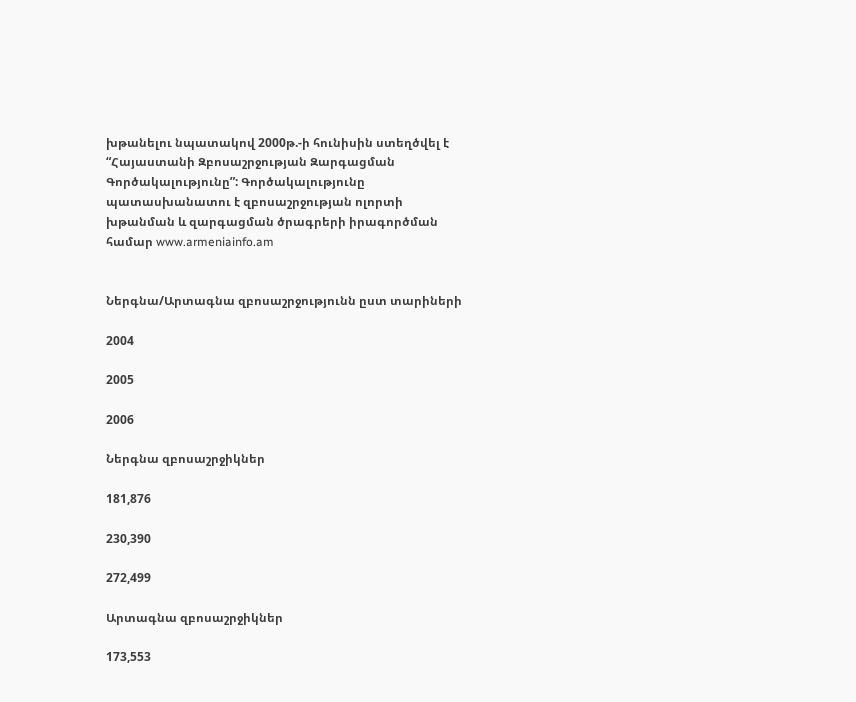խթանելու նպատակով 2000թ.-ի հունիսին ստեղծվել է “Հայաստանի Զբոսաշրջության Զարգացման Գործակալությունը”: Գործակալությունը պատասխանատու է զբոսաշրջության ոլորտի խթանման և զարգացման ծրագրերի իրագործման համար www.armeniainfo.am


Ներգնա/Արտագնա զբոսաշրջությունն ըստ տարիների

2004

2005

2006

Ներգնա զբոսաշրջիկներ

181,876

230,390

272,499

Արտագնա զբոսաշրջիկներ

173,553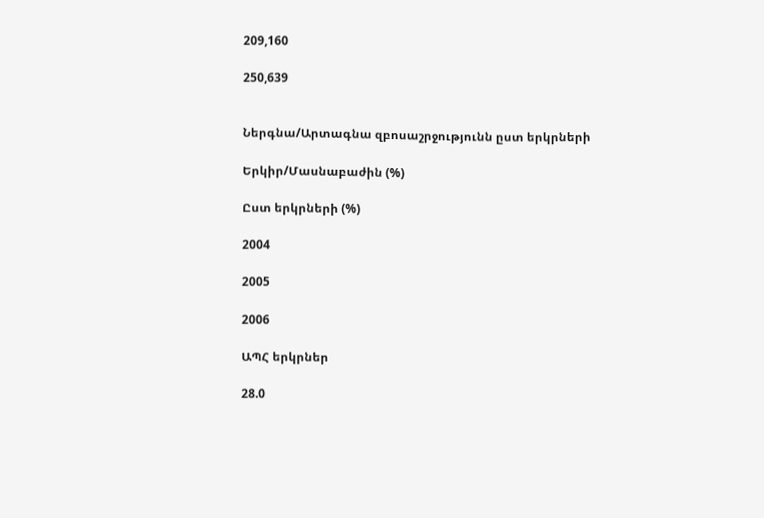209,160

250,639


Ներգնա/Արտագնա զբոսաշրջությունն ըստ երկրների

Երկիր/Մասնաբաժին (%)

Ըստ երկրների (%)

2004

2005

2006

ԱՊՀ երկրներ

28.0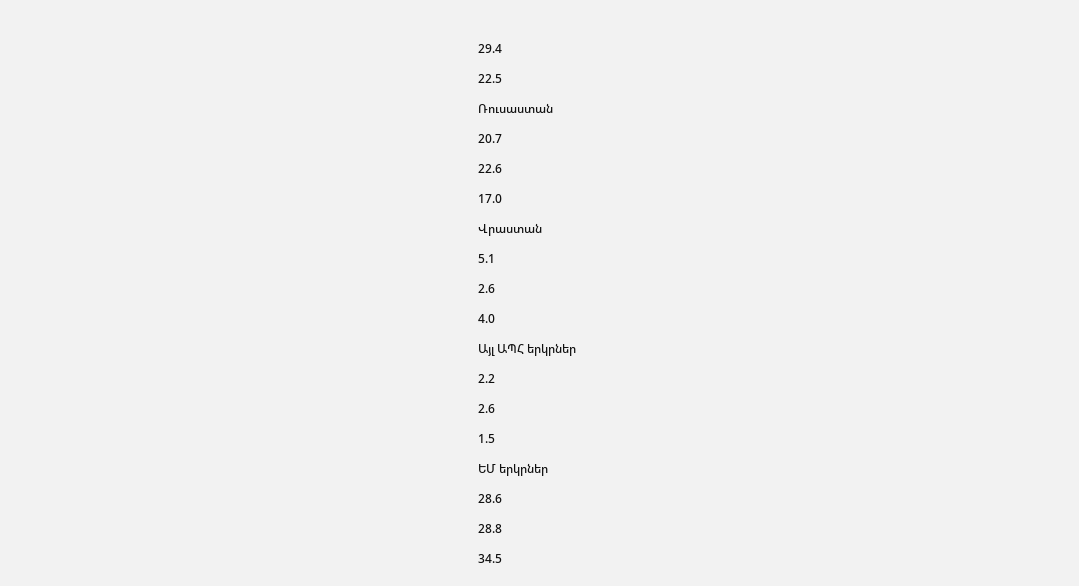29.4

22.5

Ռուսաստան

20.7

22.6

17.0

Վրաստան

5.1

2.6

4.0

Այլ ԱՊՀ երկրներ

2.2

2.6

1.5

ԵՄ երկրներ

28.6

28.8

34.5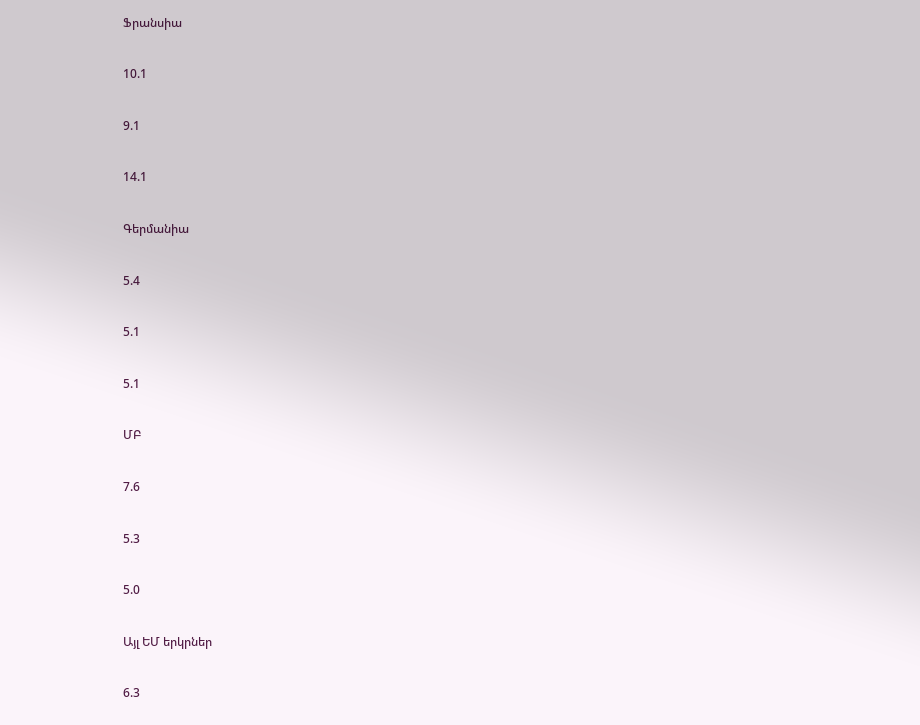Ֆրանսիա

10.1

9.1

14.1

Գերմանիա

5.4

5.1

5.1

ՄԲ

7.6

5.3

5.0

Այլ ԵՄ երկրներ

6.3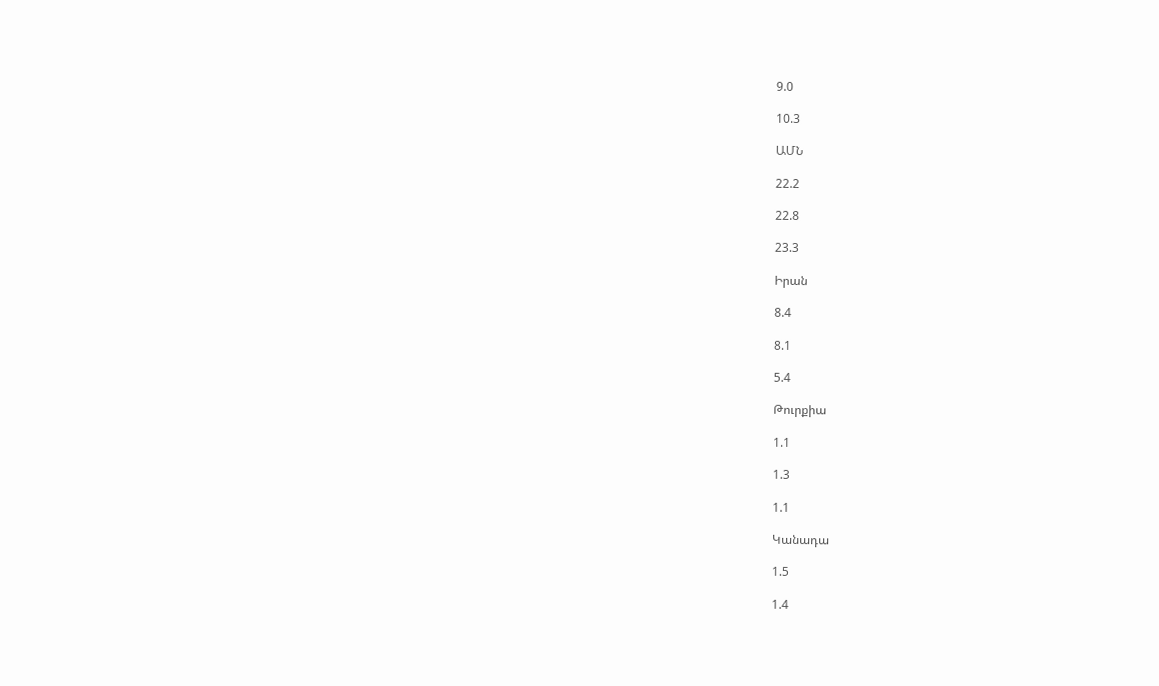9.0

10.3

ԱՄՆ

22.2

22.8

23.3

Իրան

8.4

8.1

5.4

Թուրքիա

1.1

1.3

1.1

Կանադա

1.5

1.4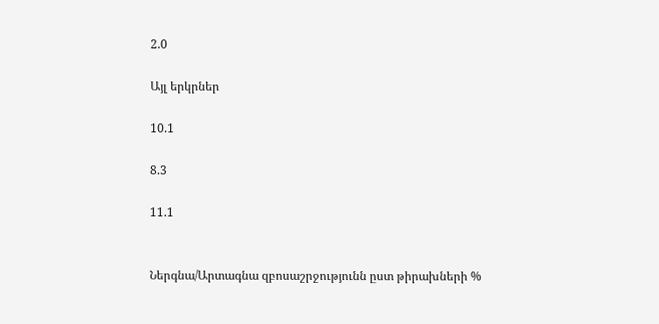2.0

Այլ երկրներ

10.1

8.3

11.1


Ներգնա/Արտագնա զբոսաշրջությունն ըստ թիրախների %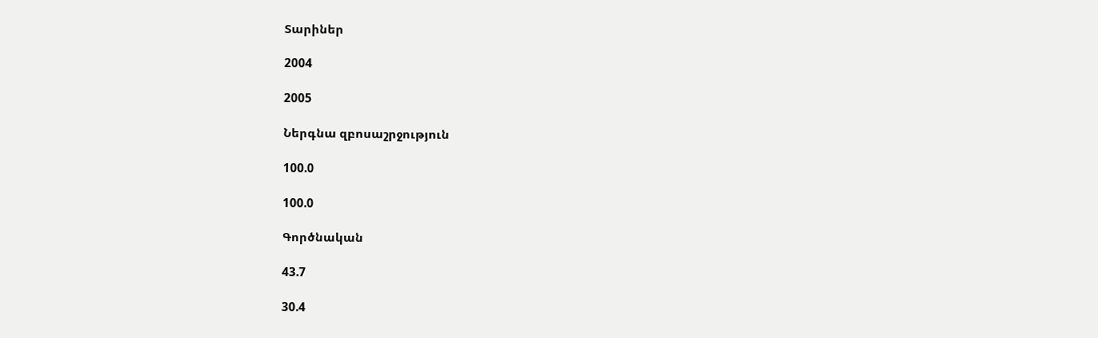Տարիներ

2004

2005

Ներգնա զբոսաշրջություն

100.0

100.0

Գործնական

43.7

30.4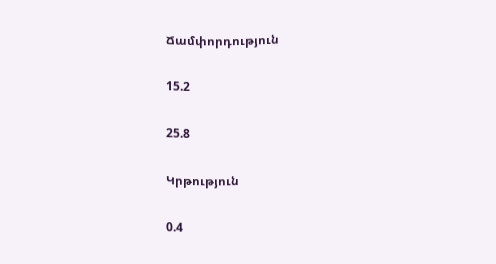Ճամփորդություն

15.2

25.8

Կրթություն

0.4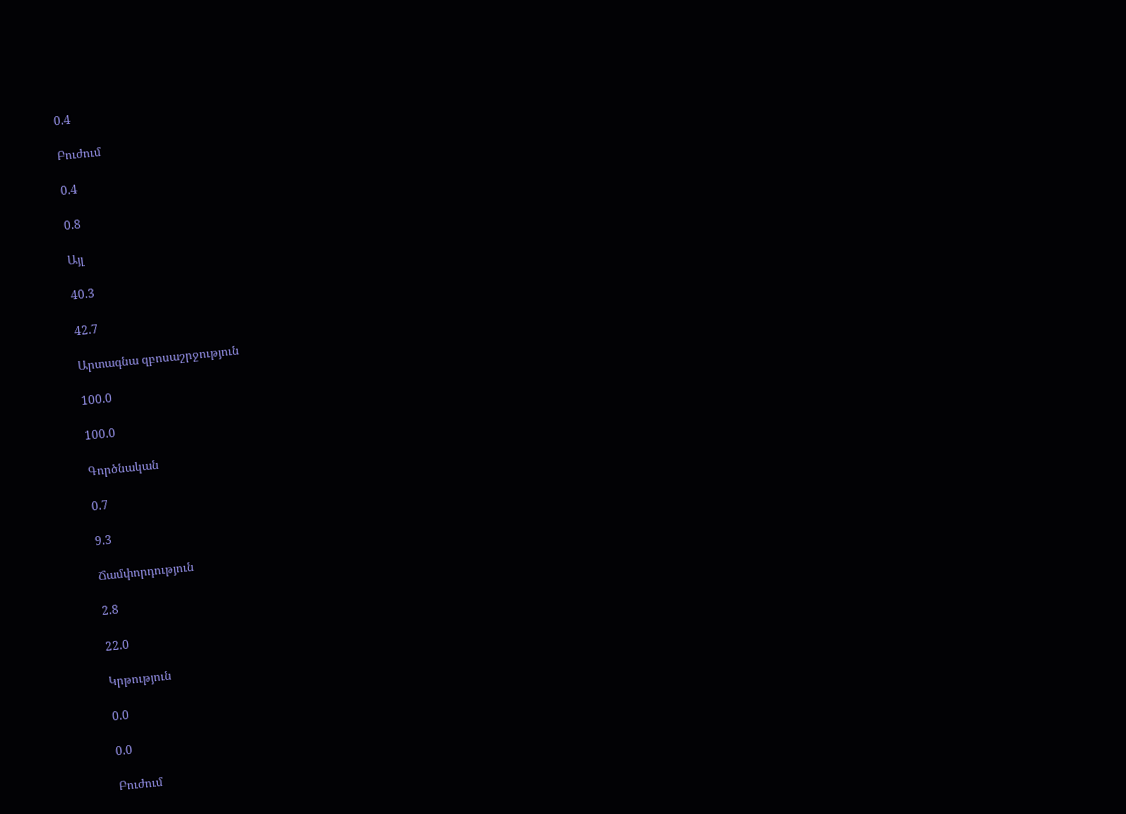0.4

Բուժում

0.4

0.8

Այլ

40.3

42.7

Արտագնա զբոսաշրջություն

100.0

100.0

Գործնական

0.7

9.3

Ճամփորդություն

2.8

22.0

Կրթություն

0.0

0.0

Բուժում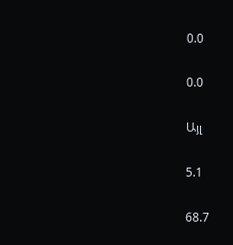0.0

0.0

Այլ

5.1

68.7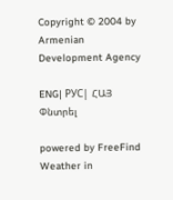Copyright © 2004 by Armenian Development Agency

ENG| РУС| ՀԱՅ
Փնտրել

powered by FreeFind
Weather in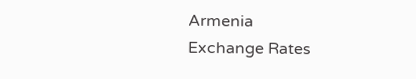Armenia
Exchange Rates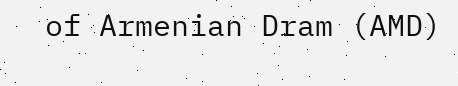of Armenian Dram (AMD)